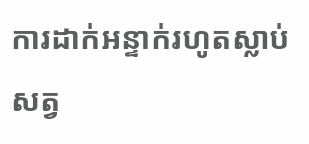ការដាក់អន្ទាក់រហូតស្លាប់សត្វ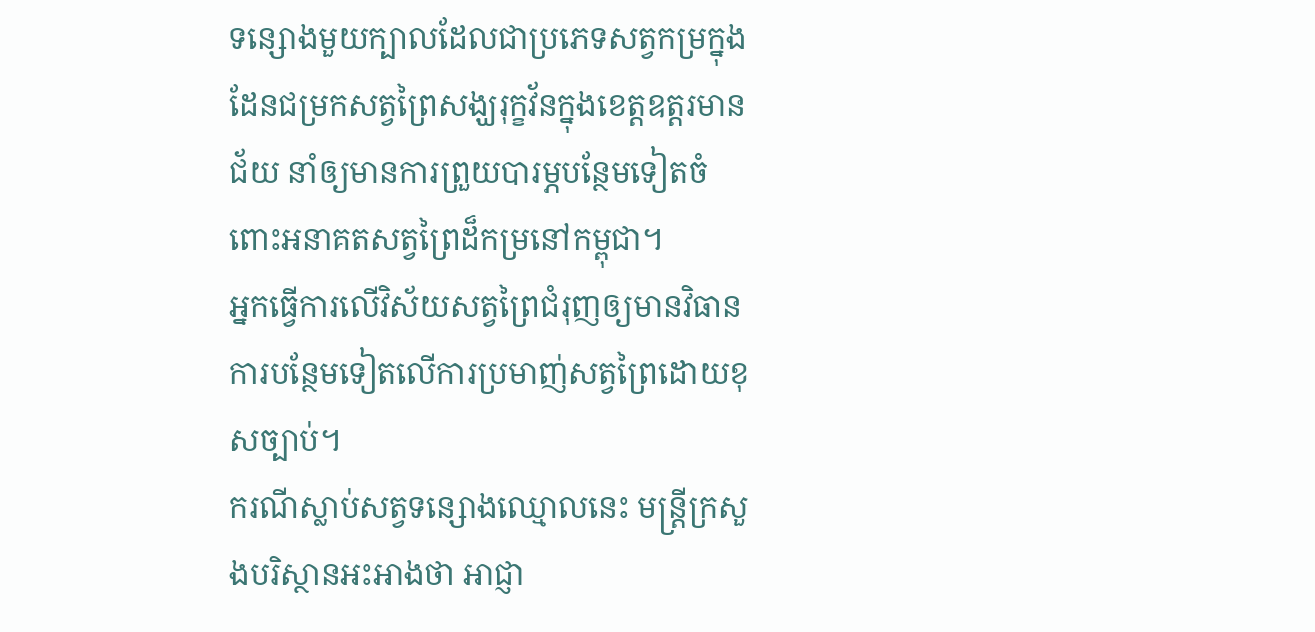ទន្សោងមួយក្បាលដែលជាប្រភេទសត្វកម្រក្នុងដែនជម្រកសត្វព្រៃសង្ឃរុក្ខវ័នក្នុងខេត្តឧត្តរមានជ័យ នាំឲ្យមានការព្រួយបារម្ភបន្ថែមទៀតចំពោះអនាគតសត្វព្រៃដ៏កម្រនៅកម្ពុជា។
អ្នកធ្វើការលើវិស័យសត្វព្រៃជំរុញឲ្យមានវិធានការបន្ថែមទៀតលើការប្រមាញ់សត្វព្រៃដោយខុសច្បាប់។
ករណីស្លាប់សត្វទន្សោងឈ្មោលនេះ មន្រ្តីក្រសួងបរិស្ថានអះអាងថា អាជ្ញា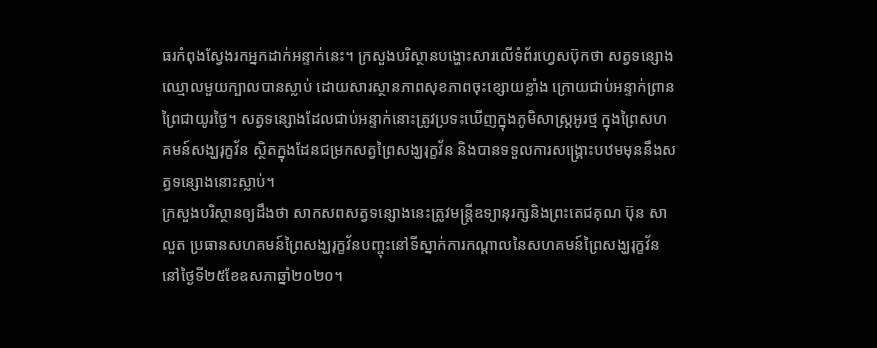ធរកំពុងស្វែងរកអ្នកដាក់អន្ទាក់នេះ។ ក្រសួងបរិស្ថានបង្ហោះសារលើទំព័រហ្វេសប៊ុកថា សត្វទន្សោងឈ្មោលមួយក្បាលបានស្លាប់ ដោយសារស្ថានភាពសុខភាពចុះខ្សោយខ្លាំង ក្រោយជាប់អន្ទាក់ព្រានព្រៃជាយូរថ្ងៃ។ សត្វទន្សោងដែលជាប់អន្ទាក់នោះត្រូវប្រទះឃើញក្នុងភូមិសាស្រ្តអូរថ្ម ក្នុងព្រៃសហគមន៍សង្ឃរុក្ខវ័ន ស្ថិតក្នុងដែនជម្រកសត្វព្រៃសង្ឃរុក្ខវ័ន និងបានទទួលការសង្គ្រោះបឋមមុននឹងសត្វទន្សោងនោះស្លាប់។
ក្រសួងបរិស្ថានឲ្យដឹងថា សាកសពសត្វទន្សោងនេះត្រូវមន្ត្រីឧទ្យានុរក្សនិងព្រះតេជគុណ ប៊ុន សាលួត ប្រធានសហគមន៍ព្រៃសង្ឃរុក្ខវ័នបញ្ចុះនៅទីស្នាក់ការកណ្តាលនៃសហគមន៍ព្រៃសង្ឃរុក្ខវ័ននៅថ្ងៃទី២៥ខែឧសភាឆ្នាំ២០២០។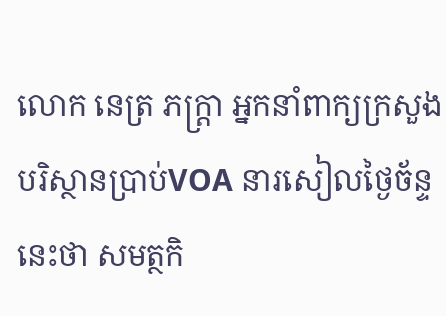លោក នេត្រ ភក្រ្តា អ្នកនាំពាក្យក្រសួងបរិស្ថានប្រាប់VOA នារសៀលថ្ងៃច័ន្ទនេះថា សមត្ថកិ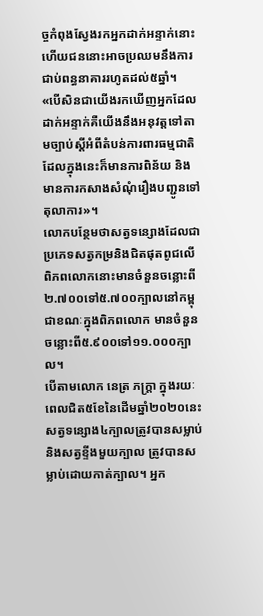ច្ចកំពុងស្វែងរកអ្នកដាក់អន្ទាក់នោះ ហើយជននោះអាចប្រឈមនឹងការជាប់ពន្ធនាគាររហូតដល់៥ឆ្នាំ។
«បើសិនជាយើងរកឃើញអ្នកដែលដាក់អន្ទាក់គឺយើងនឹងអនុវត្តទៅតាមច្បាប់ស្តីអំពីតំបន់ការពារធម្មជាតិ ដែលក្នុងនេះក៏មានការពិន័យ និងមានការកសាងសំណុំរឿងបញ្ជូនទៅតុលាការ»។
លោកបន្ថែមថាសត្វទន្សោងដែលជាប្រភេទសត្វកម្រនិងជិតផុតពូជលើពិភពលោកនោះមានចំនួនចន្លោះពី២.៧០០ទៅ៥.៧០០ក្បាលនៅកម្ពុជាខណៈក្នុងពិភពលោក មានចំនួនចន្លោះពី៥.៩០០ទៅ១១.០០០ក្បាល។
បើតាមលោក នេត្រ ភក្រ្តា ក្នុងរយៈពេលជិត៥ខែនៃដើមឆ្នាំ២០២០នេះ សត្វទន្សោង៤ក្បាលត្រូវបានសម្លាប់និងសត្វខ្ទីងមួយក្បាល ត្រូវបានសម្លាប់ដោយកាត់ក្បាល។ អ្នក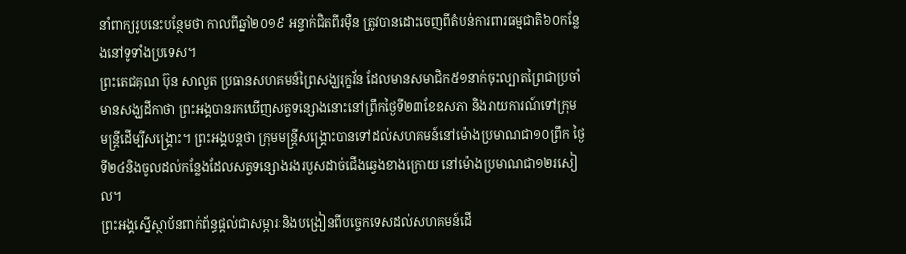នាំពាក្យរូបនេះបន្ថែមថា កាលពីឆ្នាំ២០១៩ អន្ទាក់ជិតពីរម៉ឺន ត្រូវបានដោះចេញពីតំបន់ការពារធម្មជាតិ៦០កន្លែងនៅទូទាំងប្រទេស។
ព្រះតេជគុណ ប៊ុន សាលួត ប្រធានសហគមន៍ព្រៃសង្ឃរុក្ខវ័ន ដែលមានសមាជិក៥១នាក់ចុះល្បាតព្រៃជាប្រចាំមានសង្ឃដីកាថា ព្រះអង្គបានរកឃើញសត្វទន្សោងនោះនៅព្រឹកថ្ងៃទី២៣ខែឧសភា និងរាយការណ៍ទៅក្រុមមន្ត្រីដើម្បីសង្គ្រោះ។ ព្រះអង្គបន្តថា ក្រុមមន្រ្តីសង្គ្រោះបានទៅដល់សហគមន៍នៅម៉ោងប្រមាណជា១០ព្រឹក ថ្ងៃទី២៤និងចូលដល់កន្លែងដែលសត្វទន្សោងរងរបួសដាច់ជើងឆ្វេងខាងក្រោយ នៅម៉ោងប្រមាណជា១២រសៀល។
ព្រះអង្គស្នើស្ថាប័នពាក់ព័ន្ធផ្តល់ជាសម្ភារៈនិងបង្រៀនពីបច្ចេកទេសដល់សហគមន៍ដើ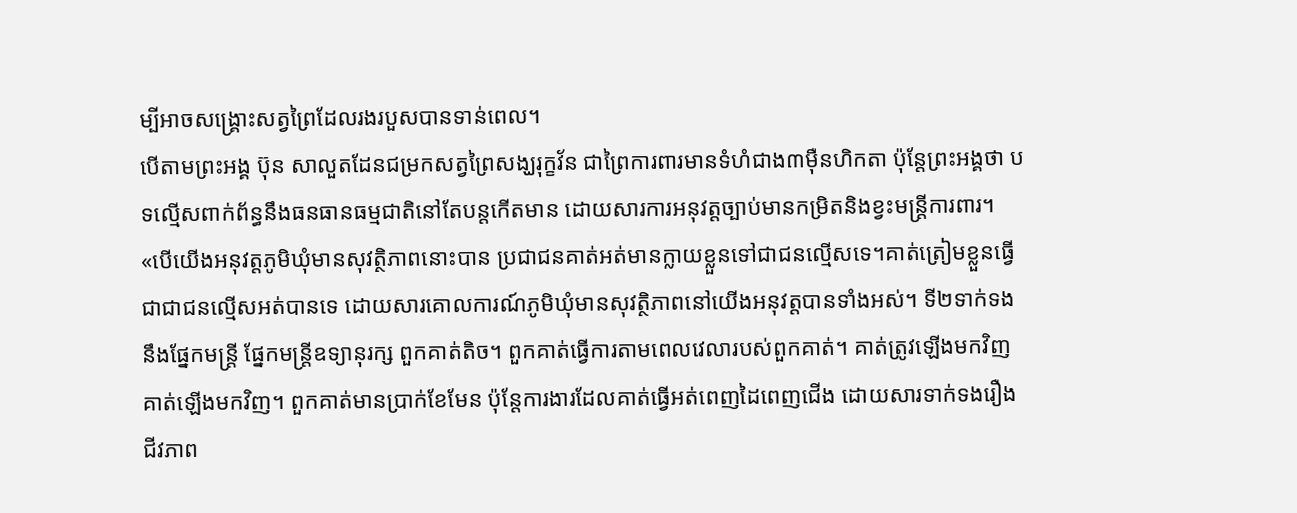ម្បីអាចសង្គ្រោះសត្វព្រៃដែលរងរបួសបានទាន់ពេល។
បើតាមព្រះអង្គ ប៊ុន សាលួតដែនជម្រកសត្វព្រៃសង្ឃរុក្ខវ័ន ជាព្រៃការពារមានទំហំជាង៣ម៉ឺនហិកតា ប៉ុន្តែព្រះអង្គថា បទល្មើសពាក់ព័ន្ធនឹងធនធានធម្មជាតិនៅតែបន្តកើតមាន ដោយសារការអនុវត្តច្បាប់មានកម្រិតនិងខ្វះមន្រ្តីការពារ។
«បើយើងអនុវត្តភូមិឃុំមានសុវត្ថិភាពនោះបាន ប្រជាជនគាត់អត់មានក្លាយខ្លួនទៅជាជនល្មើសទេ។គាត់ត្រៀមខ្លួនធ្វើជាជាជនល្មើសអត់បានទេ ដោយសារគោលការណ៍ភូមិឃុំមានសុវត្ថិភាពនៅយើងអនុវត្តបានទាំងអស់។ ទី២ទាក់ទងនឹងផ្នែកមន្រ្តី ផ្នែកមន្រ្តីឧទ្យានុរក្ស ពួកគាត់តិច។ ពួកគាត់ធ្វើការតាមពេលវេលារបស់ពួកគាត់។ គាត់ត្រូវឡើងមកវិញ គាត់ឡើងមកវិញ។ ពួកគាត់មានប្រាក់ខែមែន ប៉ុន្តែការងារដែលគាត់ធ្វើអត់ពេញដៃពេញជើង ដោយសារទាក់ទងរឿងជីវភាព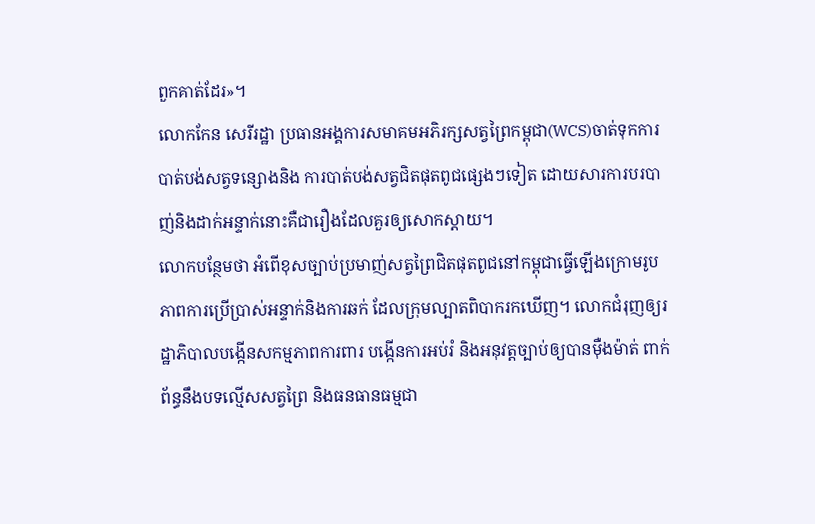ពួកគាត់ដែរ»។
លោកកែន សេរីរដ្ឋា ប្រធានអង្គការសមាគមអភិរក្សសត្វព្រៃកម្ពុជា(WCS)ចាត់ទុកការបាត់បង់សត្វទន្សោងនិង ការបាត់បង់សត្វជិតផុតពូជផ្សេងៗទៀត ដោយសារការបរបាញ់និងដាក់អន្ទាក់នោះគឺជារឿងដែលគួរឲ្យសោកស្តាយ។
លោកបន្ថែមថា អំពើខុសច្បាប់ប្រមាញ់សត្វព្រៃជិតផុតពូជនៅកម្ពុជាធ្វើឡើងក្រោមរូបភាពការប្រើប្រាស់អន្ទាក់និងការឆក់ ដែលក្រុមល្បាតពិបាករកឃើញ។ លោកជំរុញឲ្យរដ្ឋាភិបាលបង្កើនសកម្មភាពការពារ បង្កើនការអប់រំ និងអនុវត្តច្បាប់ឲ្យបានម៉ឺងម៉ាត់ ពាក់ព័ន្ធនឹងបទល្មើសសត្វព្រៃ និងធនធានធម្មជា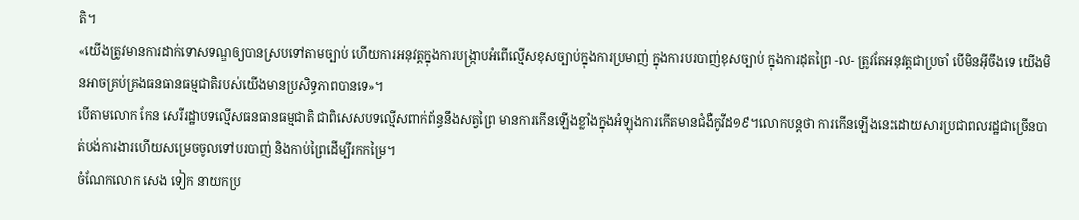តិ។
«យើងត្រូវមានការដាក់ទោសទណ្ឌឲ្យបានស្របទៅតាមច្បាប់ ហើយការអនុវត្តក្នុងការបង្ក្រាបអំពើល្មើសខុសច្បាប់ក្នុងការប្រមាញ់ ក្នុងការបរបាញ់ខុសច្បាប់ ក្នុងការដុតព្រៃ -ល- ត្រូវតែអនុវត្តជាប្រចាំ បើមិនអ៊ីចឹងទេ យើងមិនអាចគ្រប់គ្រងធនធានធម្មជាតិរបស់យើងមានប្រសិទ្ធភាពបានទេ»។
បើតាមលោក កែន សេរីរដ្ឋាបទល្មើសធនធានធម្មជាតិ ជាពិសេសបទល្មើសពាក់ព័ន្ធនឹងសត្វព្រៃ មានការកើនឡើងខ្លាំងក្នុងអំឡុងការកើតមានជំងឺកូវីដ១៩។លោកបន្តថា ការកើនឡើងនេះដោយសារប្រជាពលរដ្ឋជាច្រើនបាត់បង់ការងារហើយសម្រេចចូលទៅបរបាញ់ និងកាប់ព្រៃដើម្បីរកកម្រៃ។
ចំណែកលោក សេង ទៀក នាយកប្រ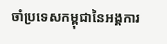ចាំប្រទេសកម្ពុជានៃអង្គការ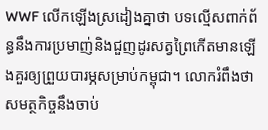WWF លើកឡើងស្រដៀងគ្នាថា បទល្មើសពាក់ព័ន្ធនឹងការប្រមាញ់និងជួញដូរសត្វព្រៃកើតមានឡើងគួរឲ្យព្រួយបារម្ភសម្រាប់កម្ពុជា។ លោករំពឹងថា សមត្ថកិច្ចនឹងចាប់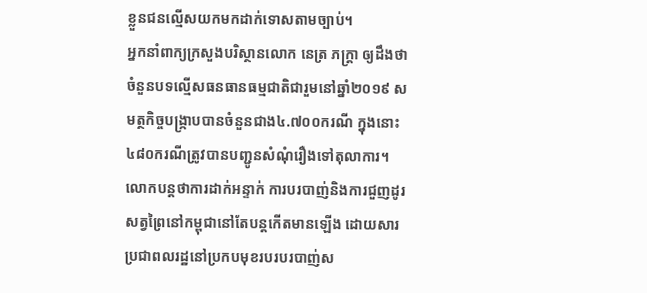ខ្លួនជនល្មើសយកមកដាក់ទោសតាមច្បាប់។
អ្នកនាំពាក្យក្រសួងបរិស្ថានលោក នេត្រ ភក្រ្តា ឲ្យដឹងថា ចំនួនបទល្មើសធនធានធម្មជាតិជារួមនៅឆ្នាំ២០១៩ សមត្ថកិច្ចបង្ក្រាបបានចំនួនជាង៤.៧០០ករណី ក្នុងនោះ៤៨០ករណីត្រូវបានបញ្ជូនសំណុំរឿងទៅតុលាការ។ លោកបន្តថាការដាក់អន្ទាក់ ការបរបាញ់និងការជួញដូរសត្វព្រៃនៅកម្ពុជានៅតែបន្តកើតមានឡើង ដោយសារប្រជាពលរដ្ឋនៅប្រកបមុខរបរបរបាញ់ស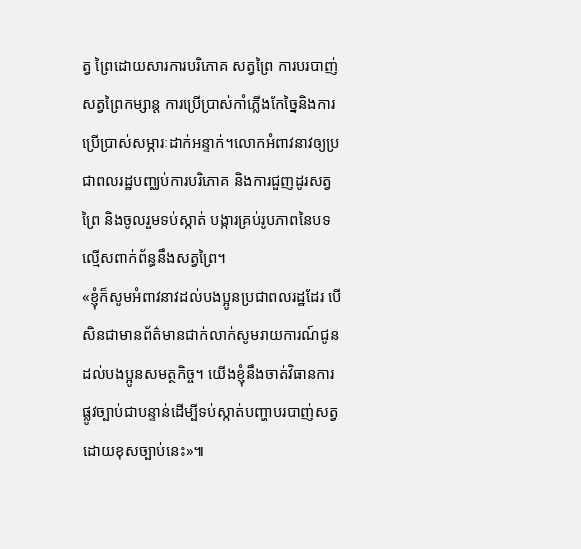ត្វ ព្រៃដោយសារការបរិភោគ សត្វព្រៃ ការបរបាញ់សត្វព្រៃកម្សាន្ត ការប្រើប្រាស់កាំភ្លើងកែច្នៃនិងការប្រើប្រាស់សម្ភារៈដាក់អន្ទាក់។លោកអំពាវនាវឲ្យប្រជាពលរដ្ឋបញ្ឈប់ការបរិភោគ និងការជួញដូរសត្វព្រៃ និងចូលរួមទប់ស្កាត់ បង្ការគ្រប់រូបភាពនៃបទល្មើសពាក់ព័ន្ធនឹងសត្វព្រៃ។
«ខ្ញុំក៏សូមអំពាវនាវដល់បងប្អូនប្រជាពលរដ្ឋដែរ បើសិនជាមានព័ត៌មានជាក់លាក់សូមរាយការណ៍ជូនដល់បងប្អូនសមត្ថកិច្ច។ យើងខ្ញុំនឹងចាត់វិធានការផ្លូវច្បាប់ជាបន្ទាន់ដើម្បីទប់ស្កាត់បញ្ហាបរបាញ់សត្វដោយខុសច្បាប់នេះ»៕